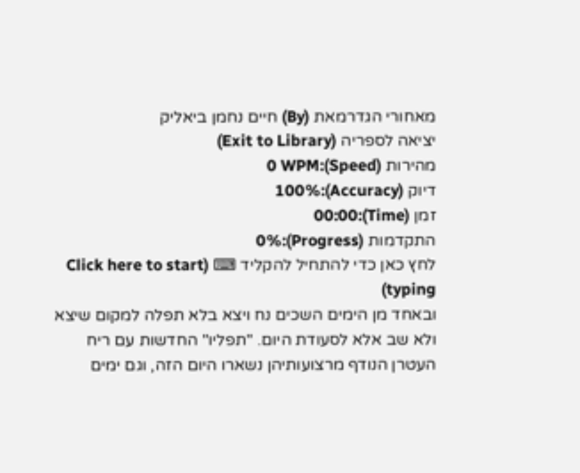מאחורי הגדרמאת (By) חיים נחמן ביאליק
יציאה לספריה (Exit to Library)
מהירות (Speed):0 WPM
דיוק (Accuracy):100%
זמן (Time):00:00
התקדמות (Progress):0%
לחץ כאן כדי להתחיל להקליד ⌨ (Click here to start typing)
ובאחד מן הימים השכים נח ויצא בלא תפלה למקום שיצא ולא שב אלא לסעודת היום. "תפליו" החדשות עם ריח העטרן הנודף מרצועותיהן נשארו היום הזה, וגם ימים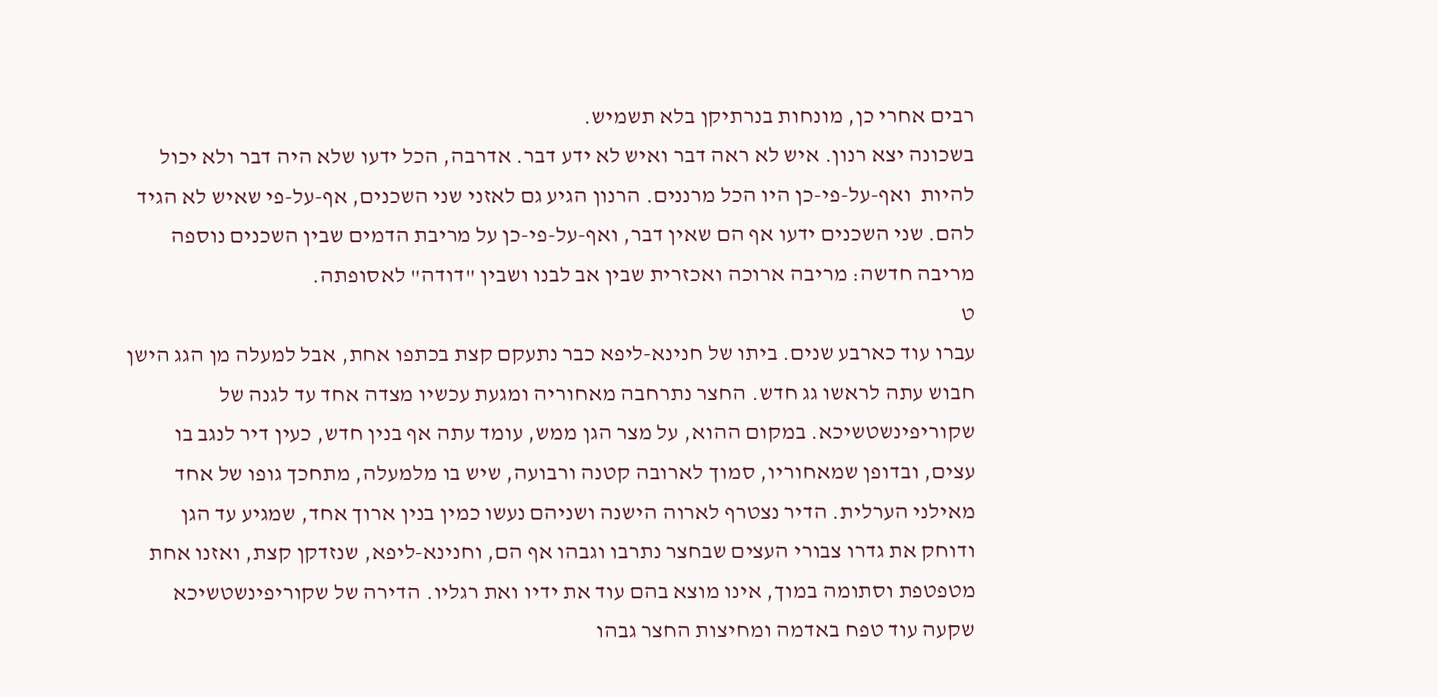רבים אחרי כן, מונחות בנרתיקן בלא תשמיש.
בשכונה יצא רנון. איש לא ראה דבר ואיש לא ידע דבר. אדרבה, הכל ידעו שלא היה דבר ולא יכול להיות  ואף-על-פי-כן היו הכל מרננים. הרנון הגיע גם לאזני שני השכנים, אף-על-פי שאיש לא הגיד להם. שני השכנים ידעו אף הם שאין דבר, ואף-על-פי-כן על מריבת הדמים שבין השכנים נוספה מריבה חדשה: מריבה ארוכה ואכזרית שבין אב לבנו ושבין "דודה" לאסופתה.
ט
עברו עוד כארבע שנים. ביתו של חנינא-ליפא כבר נתעקם קצת בכתפו אחת, אבל למעלה מן הגג הישן חבוש עתה לראשו גג חדש. החצר נתרחבה מאחוריה ומגעת עכשיו מצדה אחד עד לגנה של שקוריפינשטשיכא. במקום ההוא, על מצר הגן ממש, עומד עתה אף בנין חדש, כעין דיר לנגב בו עצים, ובדופן שמאחוריו, סמוך לארובה קטנה ורבועה, שיש בו מלמעלה, מתחכך גופו של אחד מאילני הערלית. הדיר נצטרף לארוה הישנה ושניהם נעשו כמין בנין ארוך אחד, שמגיע עד הגן ודוחק את גדרו צבורי העצים שבחצר נתרבו וגבהו אף הם, וחנינא-ליפא, שנזדקן קצת, ואזנו אחת מטפטפת וסתומה במוך, אינו מוצא בהם עוד את ידיו ואת רגליו. הדירה של שקוריפינשטשיכא שקעה עוד טפח באדמה ומחיצות החצר גבהו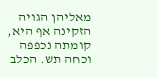מאליהן הגויה הזקינה אף היא, קומתה נכפפה וכחה תש. הכלב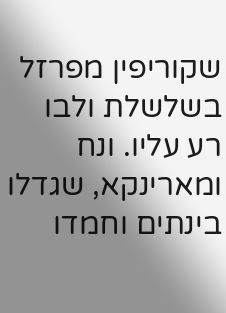שקוריפין מפרזל בשלשלת ולבו רע עליו. ונח ומארינקא, שגדלו בינתים וחמדו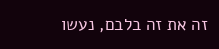זה את זה בלבם, נעשו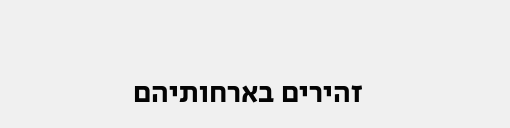זהירים בארחותיהם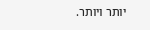יותר ויותר.